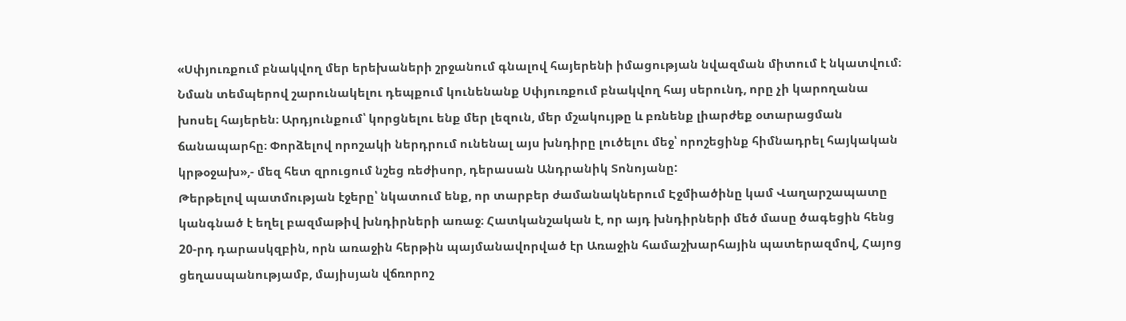«Սփյուռքում բնակվող մեր երեխաների շրջանում գնալով հայերենի իմացության նվազման միտում է նկատվում։ Նման տեմպերով շարունակելու դեպքում կունենանք Սփյուռքում բնակվող հայ սերունդ, որը չի կարողանա խոսել հայերեն։ Արդյունքում՝ կորցնելու ենք մեր լեզուն, մեր մշակույթը և բռնենք լիարժեք օտարացման ճանապարհը։ Փորձելով որոշակի ներդրում ունենալ այս խնդիրը լուծելու մեջ՝ որոշեցինք հիմնադրել հայկական կրթօջախ»,- մեզ հետ զրուցում նշեց ռեժիսոր, դերասան Անդրանիկ Տոնոյանը:
Թերթելով պատմության էջերը՝ նկատում ենք, որ տարբեր ժամանակներում Էջմիածինը կամ Վաղարշապատը կանգնած է եղել բազմաթիվ խնդիրների առաջ։ Հատկանշական է, որ այդ խնդիրների մեծ մասը ծագեցին հենց 20-րդ դարասկզբին, որն առաջին հերթին պայմանավորված էր Առաջին համաշխարհային պատերազմով, Հայոց ցեղասպանությամբ, մայիսյան վճռորոշ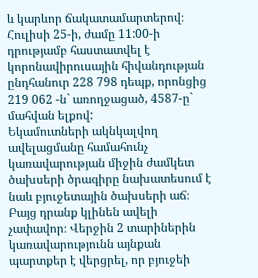և կարևոր ճակատամարտերով։
Հուլիսի 25-ի, ժամը 11:00-ի դրությամբ հաստատվել է կորոնավիրուսային հիվանդության ընդհանուր 228 798 դեպք, որոնցից 219 062 -ն` առողջացած, 4587-ը` մահվան ելքով:
Եկամուտների ակնկալվող ավելացմանը համահունչ կառավարության միջին ժամկետ ծախսերի ծրագիրը նախատեսում է նաև բյուջետային ծախսերի աճ։ Բայց դրանք կլինեն ավելի չափավոր։ Վերջին 2 տարիներին կառավարությունն այնքան պարտքեր է վերցրել, որ բյուջեի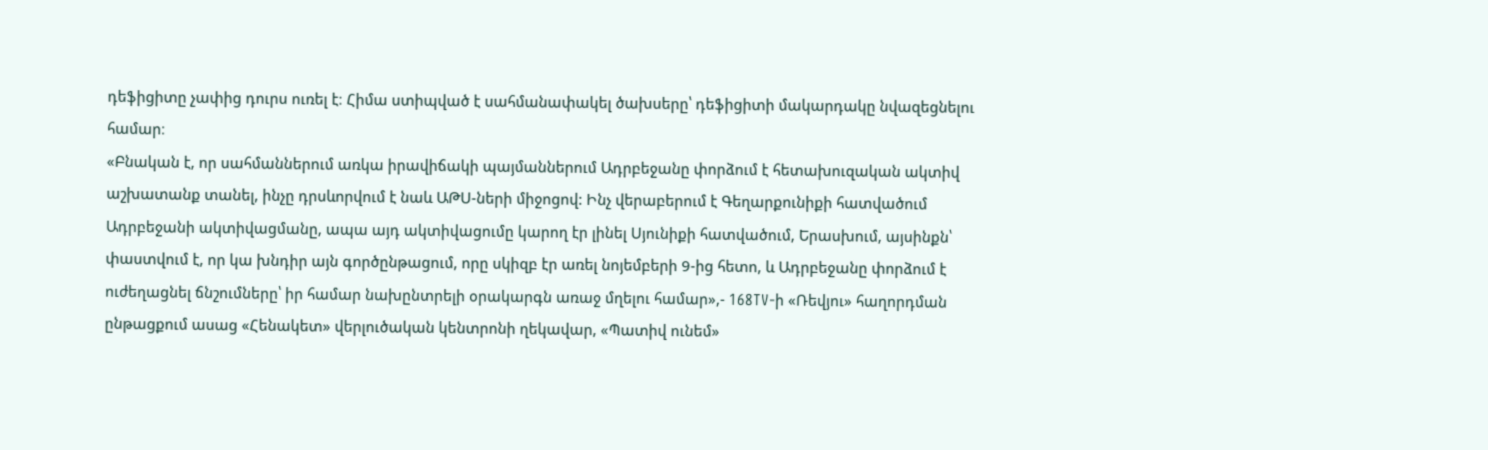դեֆիցիտը չափից դուրս ուռել է։ Հիմա ստիպված է սահմանափակել ծախսերը՝ դեֆիցիտի մակարդակը նվազեցնելու համար։
«Բնական է, որ սահմաններում առկա իրավիճակի պայմաններում Ադրբեջանը փորձում է հետախուզական ակտիվ աշխատանք տանել, ինչը դրսևորվում է նաև ԱԹՍ-ների միջոցով: Ինչ վերաբերում է Գեղարքունիքի հատվածում Ադրբեջանի ակտիվացմանը, ապա այդ ակտիվացումը կարող էր լինել Սյունիքի հատվածում, Երասխում, այսինքն՝ փաստվում է, որ կա խնդիր այն գործընթացում, որը սկիզբ էր առել նոյեմբերի 9-ից հետո, և Ադրբեջանը փորձում է ուժեղացնել ճնշումները՝ իր համար նախընտրելի օրակարգն առաջ մղելու համար»,- 168TV-ի «Ռեվյու» հաղորդման ընթացքում ասաց «Հենակետ» վերլուծական կենտրոնի ղեկավար, «Պատիվ ունեմ»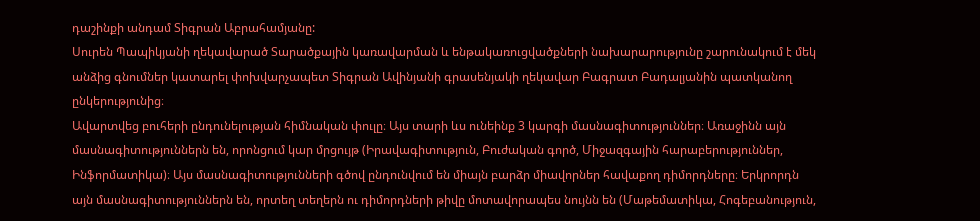դաշինքի անդամ Տիգրան Աբրահամյանը:
Սուրեն Պապիկյանի ղեկավարած Տարածքային կառավարման և ենթակառուցվածքների նախարարությունը շարունակում է մեկ անձից գնումներ կատարել փոխվարչապետ Տիգրան Ավինյանի գրասենյակի ղեկավար Բագրատ Բադալյանին պատկանող ընկերությունից։
Ավարտվեց բուհերի ընդունելության հիմնական փուլը։ Այս տարի ևս ունեինք 3 կարգի մասնագիտություններ։ Առաջինն այն մասնագիտություններն են, որոնցում կար մրցույթ (Իրավագիտություն, Բուժական գործ, Միջազգային հարաբերություններ, Ինֆորմատիկա)։ Այս մասնագիտությունների գծով ընդունվում են միայն բարձր միավորներ հավաքող դիմորդները։ Երկրորդն այն մասնագիտություններն են, որտեղ տեղերն ու դիմորդների թիվը մոտավորապես նույնն են (Մաթեմատիկա, Հոգեբանություն,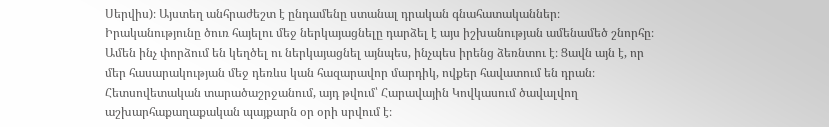Սերվիս)։ Այստեղ անհրաժեշտ է ընդամենը ստանալ դրական գնահատականներ։
Իրականությունը ծուռ հայելու մեջ ներկայացնելը դարձել է այս իշխանության ամենամեծ շնորհը։ Ամեն ինչ փորձում են կեղծել ու ներկայացնել այնպես, ինչպես իրենց ձեռնտու է։ Ցավն այն է, որ մեր հասարակության մեջ դեռևս կան հազարավոր մարդիկ, ովքեր հավատում են դրան։
Հետսովետական տարածաշրջանում, այդ թվում՝ Հարավային Կովկասում ծավալվող աշխարհաքաղաքական պայքարն օր օրի սրվում է։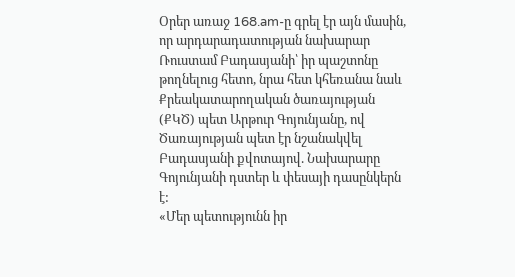Օրեր առաջ 168.am-ը գրել էր այն մասին, որ արդարադատության նախարար Ռուստամ Բադասյանի՝ իր պաշտոնը թողնելուց հետո, նրա հետ կհեռանա նաև Քրեակատարողական ծառայության (ՔԿԾ) պետ Արթուր Գոյունյանը, ով Ծառայության պետ էր նշանակվել Բադասյանի քվոտայով. Նախարարը Գոյունյանի դստեր և փեսայի դասընկերն է:
«Մեր պետությունն իր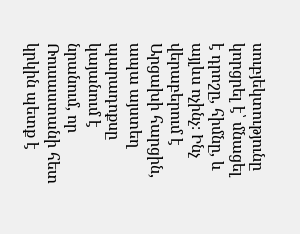սուբյեկտությունը կորցրել է՝ մնացել է դրոշը, հիմնը, և այլևս ոչինչ։ Ինչ վերաբերում է Արցախի հարցին, ապա այստեղ պարադոքսը կայանում է նրանում, որ Ռուսաստանի հետ կրկին պետք է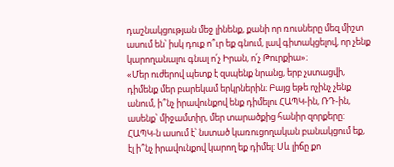դաշնակցության մեջ լինենք, քանի որ ռուսները մեզ միշտ ասում են՝ իսկ դուք ո՞ւր եք գնում, լավ գիտակցելով, որ չենք կարողանալու գնալ ո՛չ Իրան, ո՛չ Թուրքիա»։
«Մեր ուժերով պետք է զսպենք նրանց, երբ չստացվի, դիմենք մեր բարեկամ երկրներին։ Բայց եթե ոչինչ չենք անում, ի՞նչ իրավունքով ենք դիմելու ՀԱՊԿ-ին, ՌԴ-ին, ասենք՝ միջամտիր, մեր տարածքից հանիր զորքերը: ՀԱՊԿ-ն ասում է՝ նստած կառուցողական բանակցում եք, էլ ի՞նչ իրավունքով կարող եք դիմել: Սև լիճը քո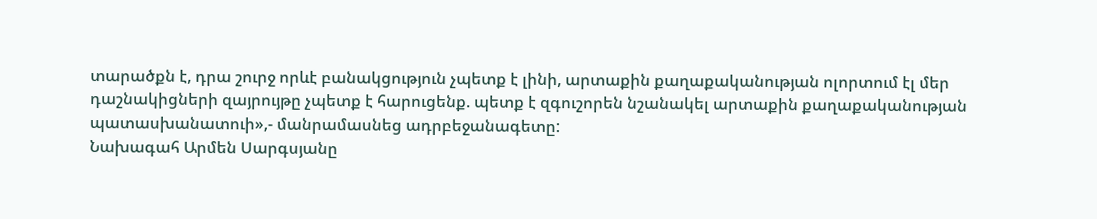տարածքն է, դրա շուրջ որևէ բանակցություն չպետք է լինի, արտաքին քաղաքականության ոլորտում էլ մեր դաշնակիցների զայրույթը չպետք է հարուցենք. պետք է զգուշորեն նշանակել արտաքին քաղաքականության պատասխանատուի»,- մանրամասնեց ադրբեջանագետը:
Նախագահ Արմեն Սարգսյանը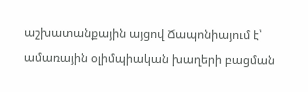աշխատանքային այցով Ճապոնիայում է՝ ամառային օլիմպիական խաղերի բացման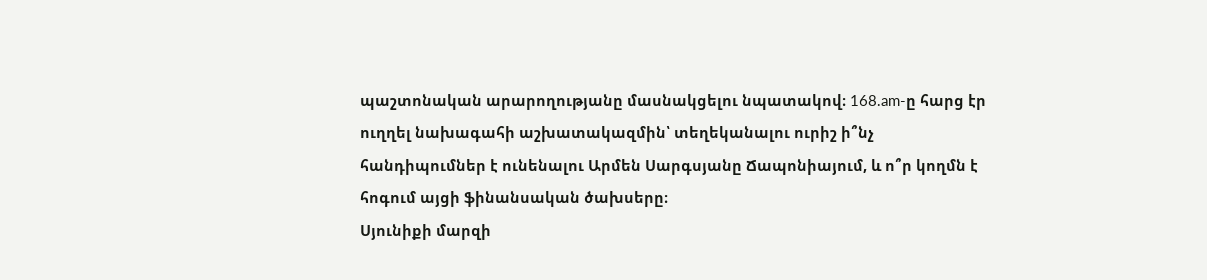պաշտոնական արարողությանը մասնակցելու նպատակով։ 168.am-ը հարց էր ուղղել նախագահի աշխատակազմին՝ տեղեկանալու ուրիշ ի՞նչ հանդիպումներ է ունենալու Արմեն Սարգսյանը Ճապոնիայում, և ո՞ր կողմն է հոգում այցի ֆինանսական ծախսերը։
Սյունիքի մարզի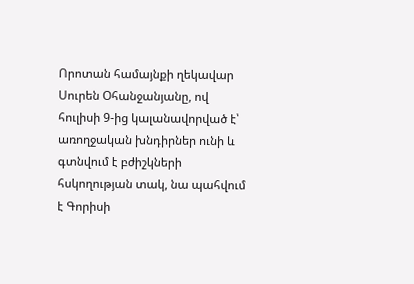Որոտան համայնքի ղեկավար Սուրեն Օհանջանյանը, ով հուլիսի 9-ից կալանավորված է՝ առողջական խնդիրներ ունի և գտնվում է բժիշկների հսկողության տակ, նա պահվում է Գորիսի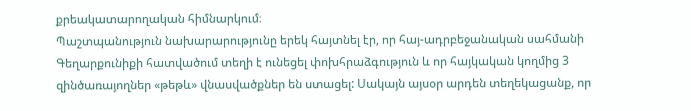քրեակատարողական հիմնարկում։
Պաշտպանություն նախարարությունը երեկ հայտնել էր, որ հայ-ադրբեջանական սահմանի Գեղարքունիքի հատվածում տեղի է ունեցել փոխհրաձգություն և որ հայկական կողմից 3 զինծառայողներ «թեթև» վնասվածքներ են ստացել: Սակայն այսօր արդեն տեղեկացանք, որ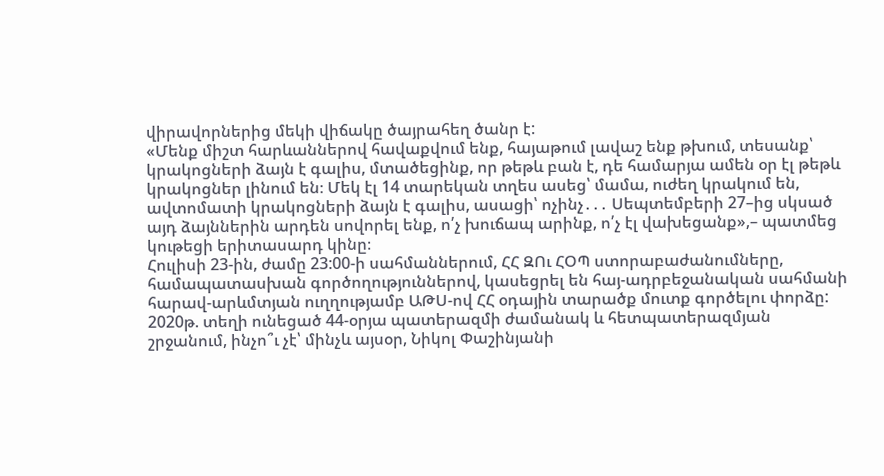վիրավորներից մեկի վիճակը ծայրահեղ ծանր է:
«Մենք միշտ հարևաններով հավաքվում ենք, հայաթում լավաշ ենք թխում, տեսանք՝ կրակոցների ձայն է գալիս, մտածեցինք, որ թեթև բան է, դե համարյա ամեն օր էլ թեթև կրակոցներ լինում են։ Մեկ էլ 14 տարեկան տղես ասեց՝ մամա, ուժեղ կրակում են, ավտոմատի կրակոցների ձայն է գալիս, ասացի՝ ոչինչ․․․ Սեպտեմբերի 27–ից սկսած այդ ձայններին արդեն սովորել ենք, ո՛չ խուճապ արինք, ո՛չ էլ վախեցանք»,– պատմեց կութեցի երիտասարդ կինը։
Հուլիսի 23-ին, ժամը 23:00-ի սահմաններում, ՀՀ ԶՈւ ՀՕՊ ստորաբաժանումները, համապատասխան գործողություններով, կասեցրել են հայ-ադրբեջանական սահմանի հարավ-արևմտյան ուղղությամբ ԱԹՍ-ով ՀՀ օդային տարածք մուտք գործելու փորձը:
2020թ. տեղի ունեցած 44-օրյա պատերազմի ժամանակ և հետպատերազմյան շրջանում, ինչո՞ւ չէ՝ մինչև այսօր, Նիկոլ Փաշինյանի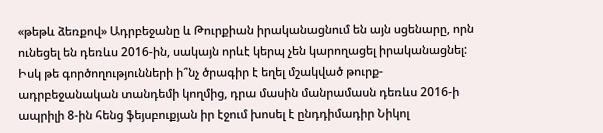«թեթև ձեռքով» Ադրբեջանը և Թուրքիան իրականացնում են այն սցենարը, որն ունեցել են դեռևս 2016-ին, սակայն որևէ կերպ չեն կարողացել իրականացնել: Իսկ թե գործողությունների ի՞նչ ծրագիր է եղել մշակված թուրք-ադրբեջանական տանդեմի կողմից, դրա մասին մանրամասն դեռևս 2016-ի ապրիլի 8-ին հենց ֆեյսբուքյան իր էջում խոսել է ընդդիմադիր Նիկոլ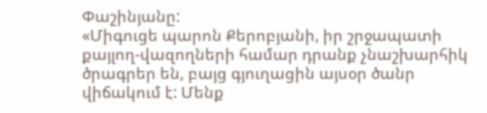Փաշինյանը:
«Միգուցե պարոն Քերոբյանի, իր շրջապատի քայլող-վազողների համար դրանք չնաշխարհիկ ծրագրեր են, բայց գյուղացին այսօր ծանր վիճակում է: Մենք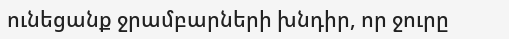ունեցանք ջրամբարների խնդիր, որ ջուրը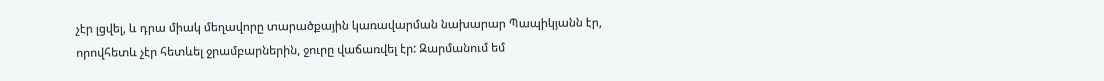չէր լցվել, և դրա միակ մեղավորը տարածքային կառավարման նախարար Պապիկյանն էր, որովհետև չէր հետևել ջրամբարներին, ջուրը վաճառվել էր: Զարմանում եմ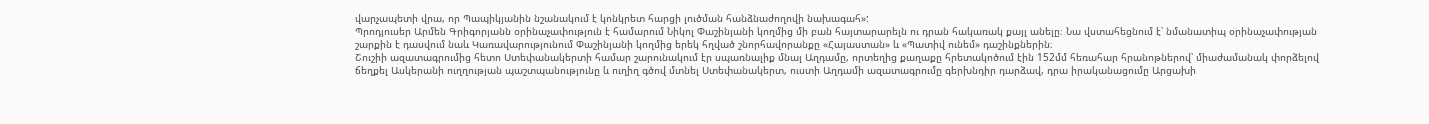վարչապետի վրա, որ Պապիկյանին նշանակում է կոնկրետ հարցի լուծման հանձնաժողովի նախագահ»:
Պրոդյուսեր Արմեն Գրիգորյանն օրինաչափություն է համարում Նիկոլ Փաշինյանի կողմից մի բան հայտարարելն ու դրան հակառակ քայլ անելը։ Նա վստահեցնում է՝ նմանատիպ օրինաչափության շարքին է դասվում նաև Կառավարությունում Փաշինյանի կողմից երեկ հղված շնորհավորանքը «Հայաստան» և «Պատիվ ունեմ» դաշինքներին։
Շուշիի ազատագրումից հետո Ստեփանակերտի համար շարունակում էր սպառնալիք մնալ Աղդամը, որտեղից քաղաքը հրետակոծում էին 152մմ հեռահար հրանոթներով՝ միաժամանակ փորձելով ճեղքել Ասկերանի ուղղության պաշտպանությունը և ուղիղ գծով մտնել Ստեփանակերտ, ուստի Աղդամի ազատագրումը գերխնդիր դարձավ, դրա իրականացումը Արցախի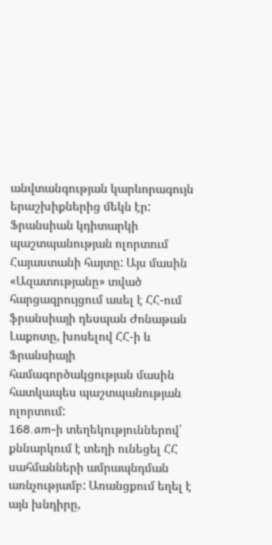անվտանգության կարևորագույն երաշխիքներից մեկն էր:
Ֆրանսիան կդիտարկի պաշտպանության ոլորտում Հայաստանի հայտը: Այս մասին «Ազատությանը» տված հարցազրույցում ասել է ՀՀ-ում ֆրանսիայի դեսպան Ժոնաթան Լաքոտը, խոսելով ՀՀ-ի և Ֆրանսիայի համագործակցության մասին հատկապես պաշտպանության ոլորտում:
168.am-ի տեղեկություններով՝ քննարկում է տեղի ունեցել ՀՀ սահմանների ամրապնդման առնչությամբ: Առանցքում եղել է այն խնդիրը,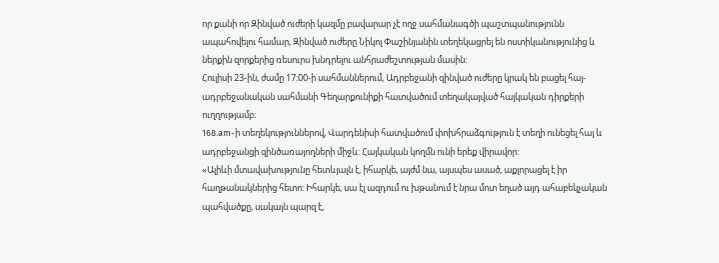որ քանի որ Զինված ուժերի կազմը բավարար չէ ողջ սահմանագծի պաշտպանությունն ապահովելու համար, Զինված ուժերը Նիկոլ Փաշինյանին տեղեկացրել են ոստիկանությունից և ներքին զորքերից ռեսուրս խնդրելու անհրաժեշտության մասին:
Հուլիսի 23-ին, ժամը 17։00-ի սահմաններում, Ադրբեջանի զինված ուժերը կրակ են բացել հայ-ադրբեջանական սահմանի Գեղարքունիքի հատվածում տեղակայված հայկական դիրքերի ուղղությամբ։
168.am-ի տեղեկություններով, Վարդենիսի հատվածում փոխհրաձգություն է տեղի ունեցել հայ և ադրբեջանցի զինծառայողների միջև: Հայկական կողմն ունի երեք վիրավոր:
«Ալիևի մտավախությունը հետևյալն է, իհարկե, այժմ նա, այսպես ասած, աքլորացել է իր հաղթանակներից հետո։ Իհարկե, սա էլ ազդում ու խթանում է նրա մոտ եղած այդ ահաբեկչական պահվածքը, սակայն պարզ է,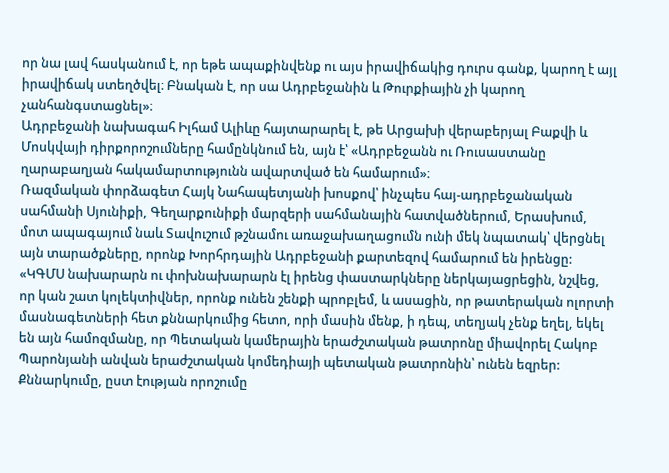որ նա լավ հասկանում է, որ եթե ապաքինվենք ու այս իրավիճակից դուրս գանք, կարող է այլ իրավիճակ ստեղծվել։ Բնական է, որ սա Ադրբեջանին և Թուրքիային չի կարող չանհանգստացնել»։
Ադրբեջանի նախագահ Իլհամ Ալիևը հայտարարել է, թե Արցախի վերաբերյալ Բաքվի և Մոսկվայի դիրքորոշումները համընկնում են, այն է՝ «Ադրբեջանն ու Ռուսաստանը ղարաբաղյան հակամարտությունն ավարտված են համարում»։
Ռազմական փորձագետ Հայկ Նահապետյանի խոսքով՝ ինչպես հայ-ադրբեջանական սահմանի Սյունիքի, Գեղարքունիքի մարզերի սահմանային հատվածներում, Երասխում, մոտ ապագայում նաև Տավուշում թշնամու առաջախաղացումն ունի մեկ նպատակ՝ վերցնել այն տարածքները, որոնք Խորհրդային Ադրբեջանի քարտեզով համարում են իրենցը:
«ԿԳՄՍ նախարարն ու փոխնախարարն էլ իրենց փաստարկները ներկայացրեցին, նշվեց, որ կան շատ կոլեկտիվներ, որոնք ունեն շենքի պրոբլեմ, և ասացին, որ թատերական ոլորտի մասնագետների հետ քննարկումից հետո, որի մասին մենք, ի դեպ, տեղյակ չենք եղել, եկել են այն համոզմանը, որ Պետական կամերային երաժշտական թատրոնը միավորել Հակոբ Պարոնյանի անվան երաժշտական կոմեդիայի պետական թատրոնին՝ ունեն եզրեր: Քննարկումը, ըստ էության որոշումը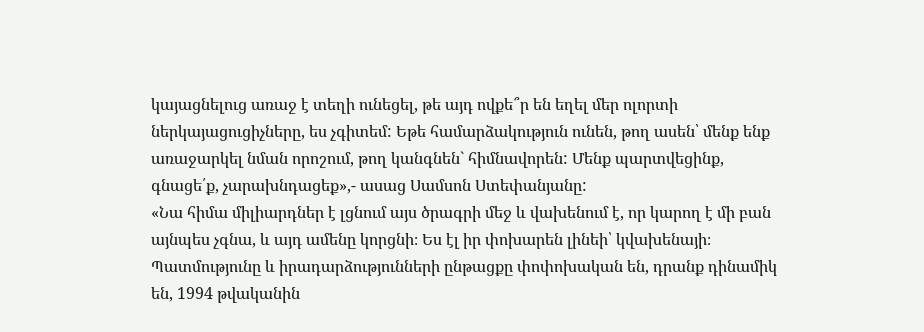կայացնելուց առաջ է տեղի ունեցել, թե այդ ովքե՞ր են եղել մեր ոլորտի ներկայացուցիչները, ես չգիտեմ: Եթե համարձակություն ունեն, թող ասեն՝ մենք ենք առաջարկել նման որոշում, թող կանգնեն` հիմնավորեն: Մենք պարտվեցինք, գնացե՛ք, չարախնդացեք»,- ասաց Սամսոն Ստեփանյանը:
«Նա հիմա միլիարդներ է լցնում այս ծրագրի մեջ և վախենում է, որ կարող է մի բան այնպես չգնա, և այդ ամենը կորցնի։ Ես էլ իր փոխարեն լինեի՝ կվախենայի։ Պատմությունը և իրադարձությունների ընթացքը փոփոխական են, դրանք դինամիկ են, 1994 թվականին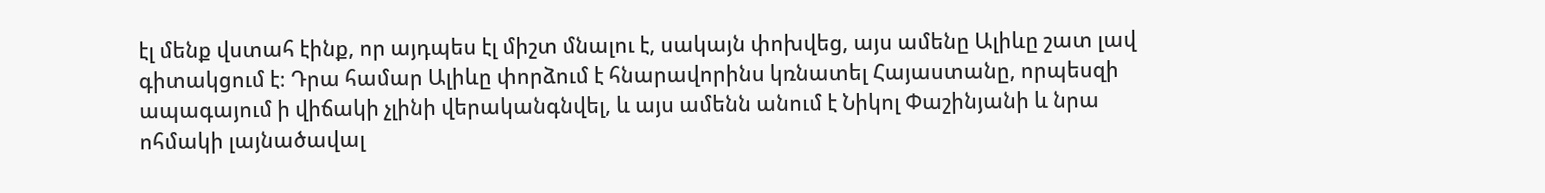էլ մենք վստահ էինք, որ այդպես էլ միշտ մնալու է, սակայն փոխվեց, այս ամենը Ալիևը շատ լավ գիտակցում է։ Դրա համար Ալիևը փորձում է հնարավորինս կռնատել Հայաստանը, որպեսզի ապագայում ի վիճակի չլինի վերականգնվել, և այս ամենն անում է Նիկոլ Փաշինյանի և նրա ոհմակի լայնածավալ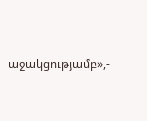աջակցությամբ»,-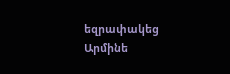եզրափակեց Արմինե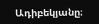Ադիբեկյանը։